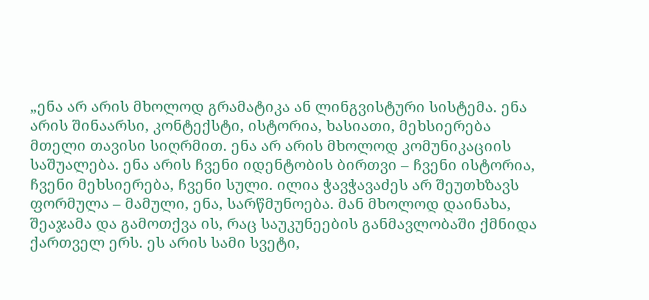„ენა არ არის მხოლოდ გრამატიკა ან ლინგვისტური სისტემა. ენა არის შინაარსი, კონტექსტი, ისტორია, ხასიათი, მეხსიერება მთელი თავისი სიღრმით. ენა არ არის მხოლოდ კომუნიკაციის საშუალება. ენა არის ჩვენი იდენტობის ბირთვი – ჩვენი ისტორია, ჩვენი მეხსიერება, ჩვენი სული. ილია ჭავჭავაძეს არ შეუთხზავს ფორმულა – მამული, ენა, სარწმუნოება. მან მხოლოდ დაინახა, შეაჯამა და გამოთქვა ის, რაც საუკუნეების განმავლობაში ქმნიდა ქართველ ერს. ეს არის სამი სვეტი,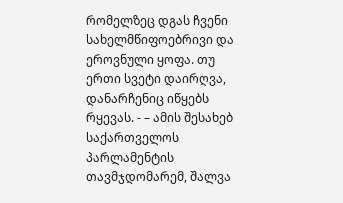რომელზეც დგას ჩვენი სახელმწიფოებრივი და ეროვნული ყოფა. თუ ერთი სვეტი დაირღვა, დანარჩენიც იწყებს რყევას. - – ამის შესახებ საქართველოს პარლამენტის თავმჯდომარემ, შალვა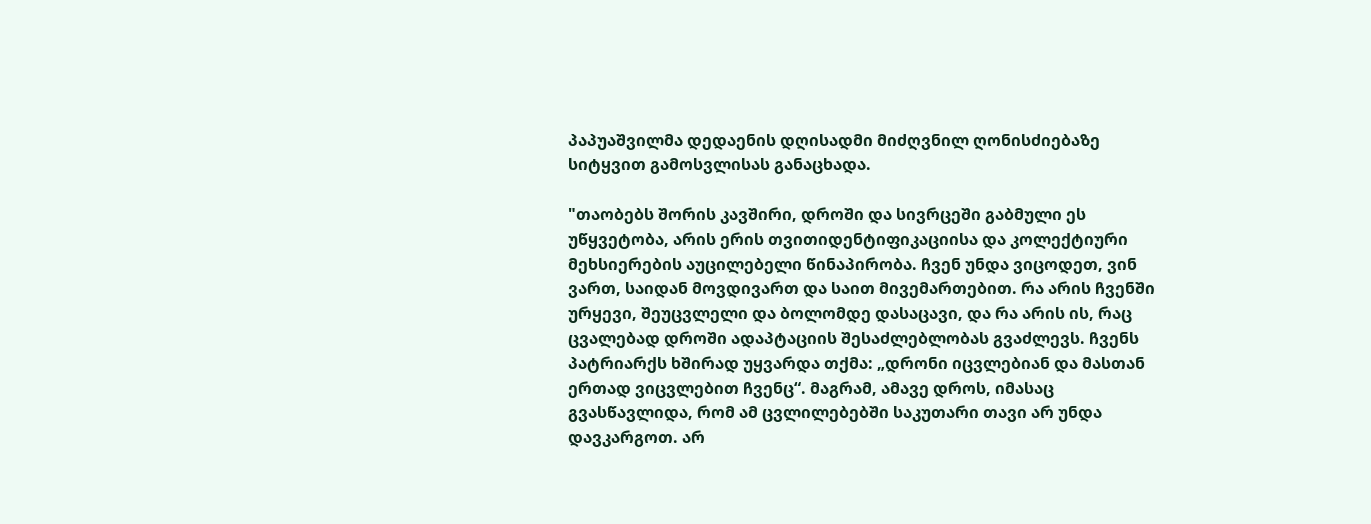პაპუაშვილმა დედაენის დღისადმი მიძღვნილ ღონისძიებაზე სიტყვით გამოსვლისას განაცხადა.

"თაობებს შორის კავშირი, დროში და სივრცეში გაბმული ეს უწყვეტობა, არის ერის თვითიდენტიფიკაციისა და კოლექტიური მეხსიერების აუცილებელი წინაპირობა. ჩვენ უნდა ვიცოდეთ, ვინ ვართ, საიდან მოვდივართ და საით მივემართებით. რა არის ჩვენში ურყევი, შეუცვლელი და ბოლომდე დასაცავი, და რა არის ის, რაც ცვალებად დროში ადაპტაციის შესაძლებლობას გვაძლევს. ჩვენს პატრიარქს ხშირად უყვარდა თქმა: „დრონი იცვლებიან და მასთან ერთად ვიცვლებით ჩვენც“. მაგრამ, ამავე დროს, იმასაც გვასწავლიდა, რომ ამ ცვლილებებში საკუთარი თავი არ უნდა დავკარგოთ. არ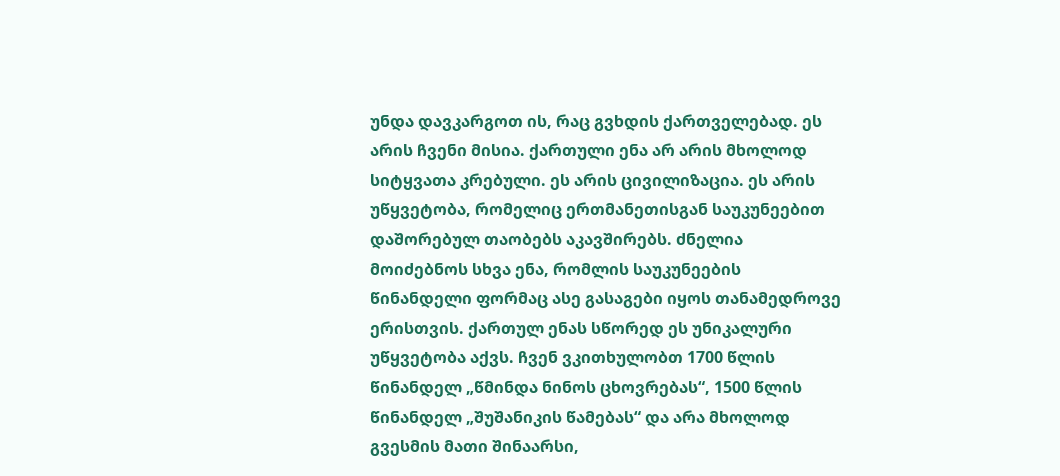უნდა დავკარგოთ ის, რაც გვხდის ქართველებად. ეს არის ჩვენი მისია. ქართული ენა არ არის მხოლოდ სიტყვათა კრებული. ეს არის ცივილიზაცია. ეს არის უწყვეტობა, რომელიც ერთმანეთისგან საუკუნეებით დაშორებულ თაობებს აკავშირებს. ძნელია მოიძებნოს სხვა ენა, რომლის საუკუნეების წინანდელი ფორმაც ასე გასაგები იყოს თანამედროვე ერისთვის. ქართულ ენას სწორედ ეს უნიკალური უწყვეტობა აქვს. ჩვენ ვკითხულობთ 1700 წლის წინანდელ „წმინდა ნინოს ცხოვრებას“, 1500 წლის წინანდელ „შუშანიკის წამებას“ და არა მხოლოდ გვესმის მათი შინაარსი,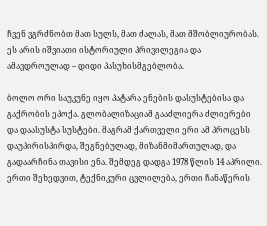ჩვენ ვგრძნობთ მათ სულს, მათ ძალას, მათ მშობლიურობას. ეს არის იშვიათი ისტორიული პრივილეგია და ამავდროულად – დიდი პასუხისმგებლობა.

ბოლო ორი საუკუნე იყო პატარა ენების დასუსტებისა და გაქრობის ეპოქა. გლობალიზაციამ გააძლიერა ძლიერები და დაასუსტა სუსტები. მაგრამ ქართველი ერი ამ პროცესს დაუპირისპირდა, შეგნებულად, მიზანმიმართულად, და გადაარჩინა თავისი ენა. შემდეგ დადგა 1978 წლის 14 აპრილი. ერთი შეხედვით, ტექნიკური ცვლილება, ერთი ჩანაწერის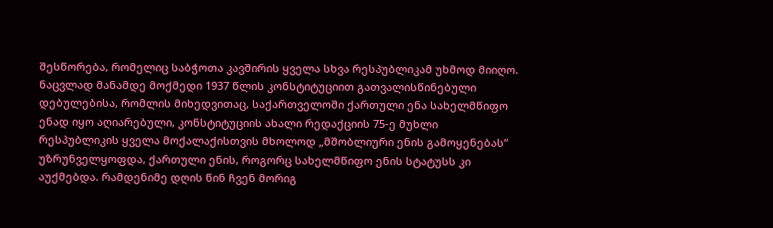შესწორება, რომელიც საბჭოთა კავშირის ყველა სხვა რესპუბლიკამ უხმოდ მიიღო. ნაცვლად მანამდე მოქმედი 1937 წლის კონსტიტუციით გათვალისწინებული დებულებისა, რომლის მიხედვითაც, საქართველოში ქართული ენა სახელმწიფო ენად იყო აღიარებული, კონსტიტუციის ახალი რედაქციის 75-ე მუხლი რესპუბლიკის ყველა მოქალაქისთვის მხოლოდ „მშობლიური ენის გამოყენებას“ უზრუნველყოფდა, ქართული ენის, როგორც სახელმწიფო ენის სტატუსს კი აუქმებდა. რამდენიმე დღის წინ ჩვენ მორიგ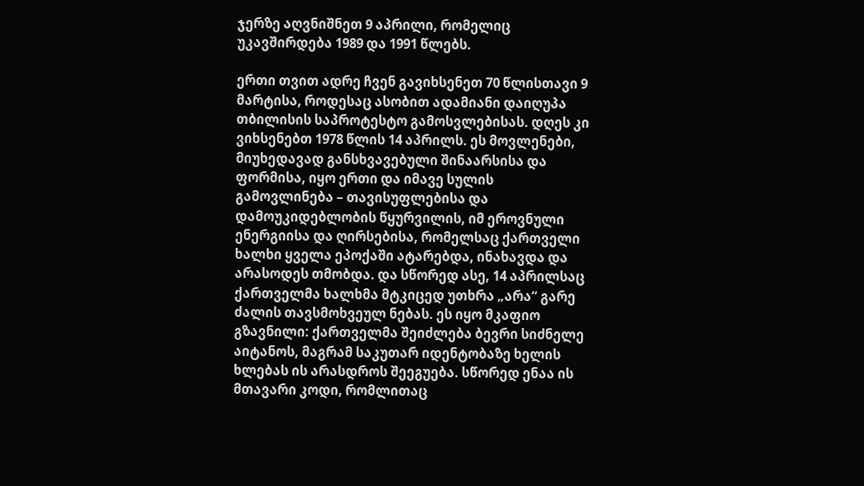ჯერზე აღვნიშნეთ 9 აპრილი, რომელიც უკავშირდება 1989 და 1991 წლებს.

ერთი თვით ადრე ჩვენ გავიხსენეთ 70 წლისთავი 9 მარტისა, როდესაც ასობით ადამიანი დაიღუპა თბილისის საპროტესტო გამოსვლებისას. დღეს კი ვიხსენებთ 1978 წლის 14 აპრილს. ეს მოვლენები, მიუხედავად განსხვავებული შინაარსისა და ფორმისა, იყო ერთი და იმავე სულის გამოვლინება – თავისუფლებისა და დამოუკიდებლობის წყურვილის, იმ ეროვნული ენერგიისა და ღირსებისა, რომელსაც ქართველი ხალხი ყველა ეპოქაში ატარებდა, ინახავდა და არასოდეს თმობდა. და სწორედ ასე, 14 აპრილსაც ქართველმა ხალხმა მტკიცედ უთხრა „არა“ გარე ძალის თავსმოხვეულ ნებას. ეს იყო მკაფიო გზავნილი: ქართველმა შეიძლება ბევრი სიძნელე აიტანოს, მაგრამ საკუთარ იდენტობაზე ხელის ხლებას ის არასდროს შეეგუება. სწორედ ენაა ის მთავარი კოდი, რომლითაც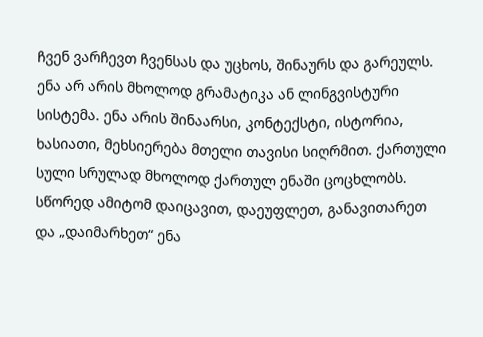ჩვენ ვარჩევთ ჩვენსას და უცხოს, შინაურს და გარეულს. ენა არ არის მხოლოდ გრამატიკა ან ლინგვისტური სისტემა. ენა არის შინაარსი, კონტექსტი, ისტორია, ხასიათი, მეხსიერება მთელი თავისი სიღრმით. ქართული სული სრულად მხოლოდ ქართულ ენაში ცოცხლობს. სწორედ ამიტომ დაიცავით, დაეუფლეთ, განავითარეთ და „დაიმარხეთ“ ენა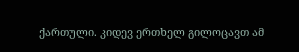ქართული. კიდევ ერთხელ გილოცავთ ამ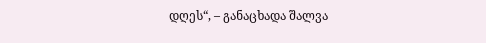დღეს“, – განაცხადა შალვა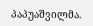პაპუაშვილმა.